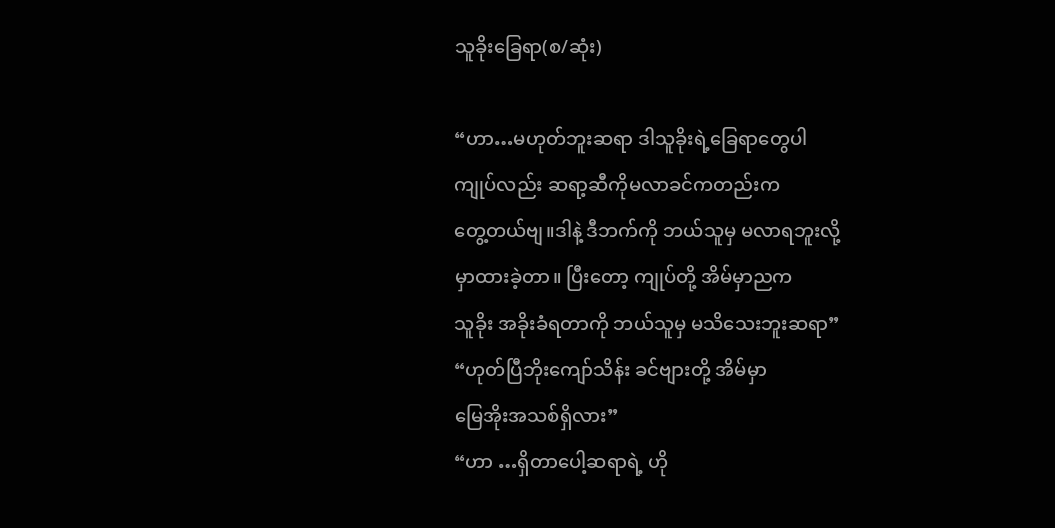သူခိုးခြေရာ(စ/ဆုံး)

“ဟာ…မဟုတ်ဘူးဆရာ ဒါသူခိုးရဲ့ခြေရာတွေပါ
ကျုပ်လည်း ဆရာ့ဆီကိုမလာခင်ကတည်းက
တွေ့တယ်ဗျ။ဒါနဲ့ ဒီဘက်ကို ဘယ်သူမှ မလာရဘူးလို့
မှာထားခဲ့တာ။ ပြီးတော့ ကျုပ်တို့ အိမ်မှာညက
သူခိုး အခိုးခံရတာကို ဘယ်သူမှ မသိသေးဘူးဆရာ”
“ဟုတ်ပြီဘိုးကျော်သိန်း ခင်ဗျားတို့ အိမ်မှာ
မြေအိုးအသစ်ရှိလား”
“ဟာ …ရှိတာပေါ့ဆရာရဲ့ ဟို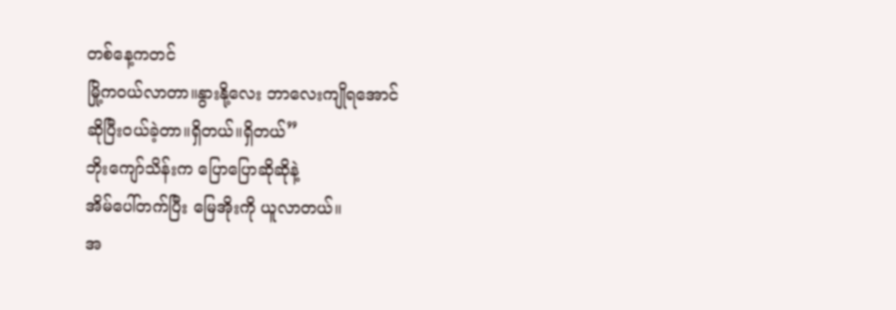တစ်နေ့ကတင်
မြို့ကဝယ်လာတာ။နွားနို့လေး ဘာလေးကျိုရအောင်
ဆိုပြီးဝယ်ခဲ့တာ။ရှိတယ်။ရှိတယ်”
ဘိုးကျော်သိန်းက ပြောပြောဆိုဆိုနဲ့
အိမ်ပေါ်တက်ပြီး မြေအိုးကို ယူလာတယ်။
အ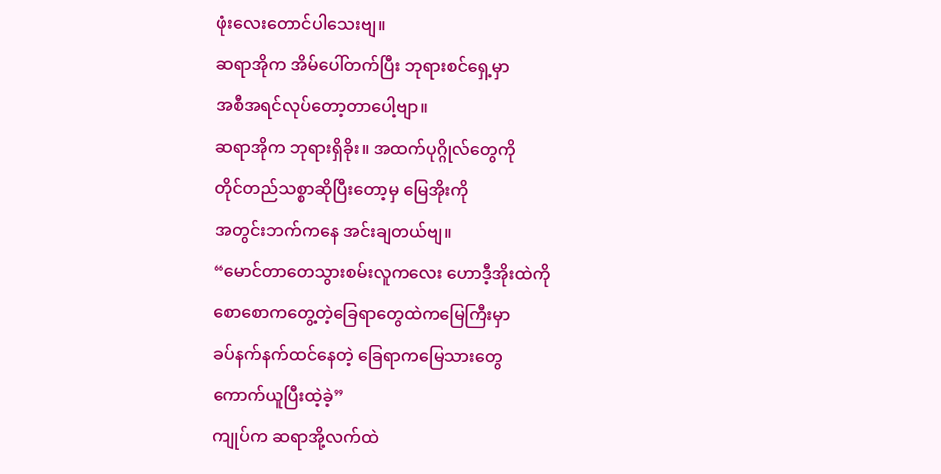ဖုံးလေးတောင်ပါသေးဗျ။
ဆရာအိုက အိမ်ပေါ်တက်ပြီး ဘုရားစင်ရှေ့မှာ
အစီအရင်လုပ်တော့တာပေါ့ဗျာ။
ဆရာအိုက ဘုရားရှိခိုး။ အထက်ပုဂ္ဂိုလ်တွေကို
တိုင်တည်သစ္စာဆိုပြီးတော့မှ မြေအိုးကို
အတွင်းဘက်ကနေ အင်းချတယ်ဗျ။
“မောင်တာတေသွားစမ်းလူကလေး ဟောဒီ့အိုးထဲကို
စောစောကတွေ့တဲ့ခြေရာတွေထဲကမြေကြီးမှာ
ခပ်နက်နက်ထင်နေတဲ့ ခြေရာကမြေသားတွေ
ကောက်ယူပြီးထဲ့ခဲ့”
ကျုပ်က ဆရာအို့လက်ထဲ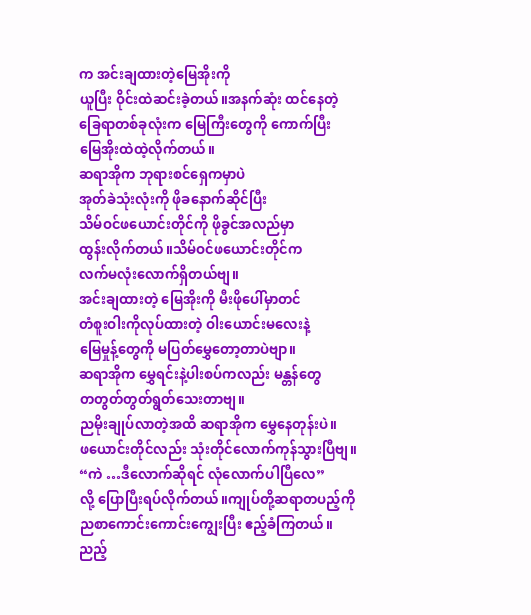က အင်းချထားတဲ့မြေအိုးကို
ယူပြီး ဝိုင်းထဲဆင်းခဲ့တယ်။အနက်ဆုံး ထင်နေတဲ့
ခြေရာတစ်ခုလုံးက မြေကြီးတွေကို ကောက်ပြီး
မြေအိုးထဲထဲ့လိုက်တယ်။
ဆရာအိုက ဘုရားစင်ရှေကမှာပဲ
အုတ်ခဲသုံးလုံးကို ဖိုခနောက်ဆိုင်ပြီး
သိမ်ဝင်ဖယောင်းတိုင်ကို ဖိုခွင်အလည်မှာ
ထွန်းလိုက်တယ်။သိမ်ဝင်ဖယောင်းတိုင်က
လက်မလုံးလောက်ရှိတယ်ဗျ။
အင်းချထားတဲ့ မြေအိုးကို မီးဖိုပေါ်မှာတင်
တံစူးဝါးကိုလုပ်ထားတဲ့ ဝါးယောင်းမလေးနဲ့
မြေမှုန့်တွေကို မပြတ်မွှေတော့တာပဲဗျာ။
ဆရာအိုက မွှေရင်းနဲ့ပါးစပ်ကလည်း မန္တန်တွေ
တတွတ်တွတ်ရွတ်သေးတာဗျ။
ညမိုးချုပ်လာတဲ့အထိ ဆရာအိုက မွှေနေတုန်းပဲ။
ဖယောင်းတိုင်လည်း သုံးတိုင်လောက်ကုန်သွားပြီဗျ။
“ကဲ …ဒီလောက်ဆိုရင် လုံလောက်ပါပြီလေ”
လို့ ပြောပြီးရပ်လိုက်တယ်။ကျုပ်တို့ဆရာတပည့်ကို
ညစာကောင်းကောင်းကျွေးပြီး ဧည့်ခံကြတယ်။
ညည့်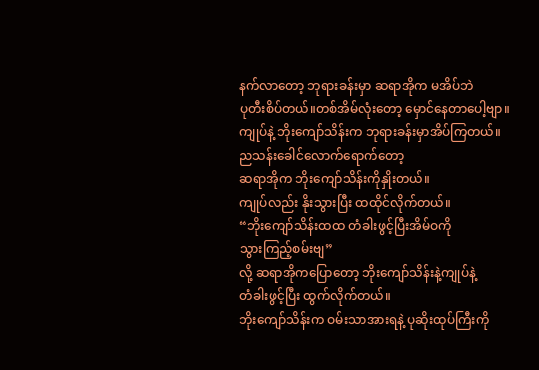နက်လာတော့ ဘုရားခန်းမှာ ဆရာအိုက မအိပ်ဘဲ
ပုတီးစိပ်တယ်။တစ်အိမ်လုံးတော့ မှောင်နေတာပေါ့ဗျာ။
ကျုပ်နဲ့ ဘိုးကျော်သိန်းက ဘုရားခန်းမှာအိပ်ကြတယ်။
ညသန်းခေါင်လောက်ရောက်တော့
ဆရာအိုက ဘိုးကျော်သိန်းကိုနှိုးတယ်။
ကျုပ်လည်း နိုးသွားပြီး ထထိုင်လိုက်တယ်။
“ဘိုးကျော်သိန်းထထ တံခါးဖွင့်ပြီးအိမ်ဝကို
သွားကြည့်စမ်းဗျ”
လို့ ဆရာအိုကပြောတော့ ဘိုးကျော်သိန်းနဲ့ကျုပ်နဲ့
တံခါးဖွင့်ပြီး ထွက်လိုက်တယ်။
ဘိုးကျော်သိန်းက ဝမ်းသာအားရနဲ့ ပုဆိုးထုပ်ကြီးကို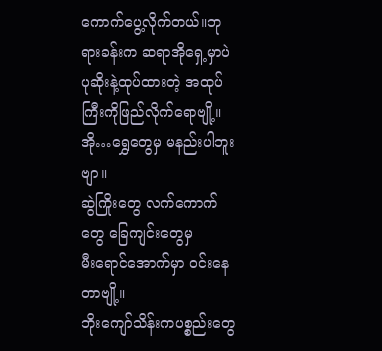ကောက်ပွေ့လိုက်တယ်။ဘုရားခန်းက ဆရာအိုရှေ့မှာပဲ
ပုဆိုးနဲ့ထုပ်ထားတဲ့ အထုပ်ကြီးကိုဖြည်လိုက်ရောဗျို့။
အို…ရွှေတွေမှ မနည်းပါဘူးဗျာ။
ဆွဲကြိုးတွေ လက်ကောက်တွေ ခြေကျင်းတွေမှ
မီးရောင်အောက်မှာ ဝင်းနေတာဗျို့။
ဘိုးကျော်သိန်းကပစ္စည်းတွေ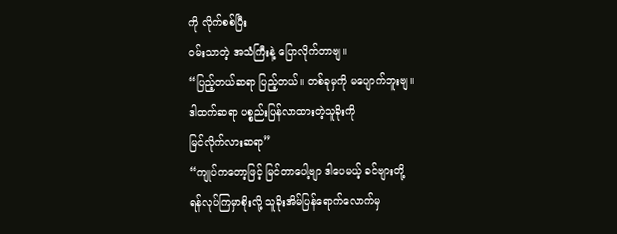ကို လိုက်စစ်ပြီး
ဝမ်းသာတဲ့ အသံကြီးနဲ့ ပြောလိုက်တာဗျ။
“ပြည့်တယ်ဆရာ ပြည့်တယ်။ တစ်ခုမှကို မပျောက်ဘူးဗျ။
ဒါထက်ဆရာ ပစ္စည်းပြန်လာထားတဲ့သူခိုးကို
မြင်လိုက်လားဆရာ”
“ကျုပ်ကတော့ဖြင့် မြင်တာပေါ့ဗျာ ဒါပေမယ့် ခင်ဗျားတို့
ရန်လုပ်ကြမှာစိုးလို့ သူခိုးအိမ်ပြန်ရောက်လောက်မှ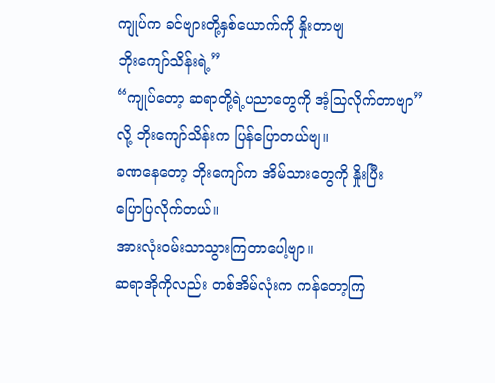ကျုပ်က ခင်ဗျားတို့နှစ်ယောက်ကို နှိုးတာဗျ
ဘိုးကျော်သိန်းရဲ့”
“ကျုပ်တော့ ဆရာတို့ရဲ့ပညာတွေကို အံ့သြလိုက်တာဗျာ”
လို့ ဘိုးကျော်သိန်းက ပြန်ပြောတယ်ဗျ။
ခဏနေတော့ ဘိုးကျော်က အိမ်သားတွေကို နှိုးပြီး
ပြောပြလိုက်တယ်။
အားလုံးဝမ်းသာသွားကြတာပေါ့ဗျာ။
ဆရာအိုကိုလည်း တစ်အိမ်လုံးက ကန်တော့ကြ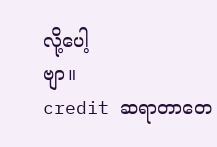လို့ပေါ့
ဗျာ။
credit ဆရာတာတေ